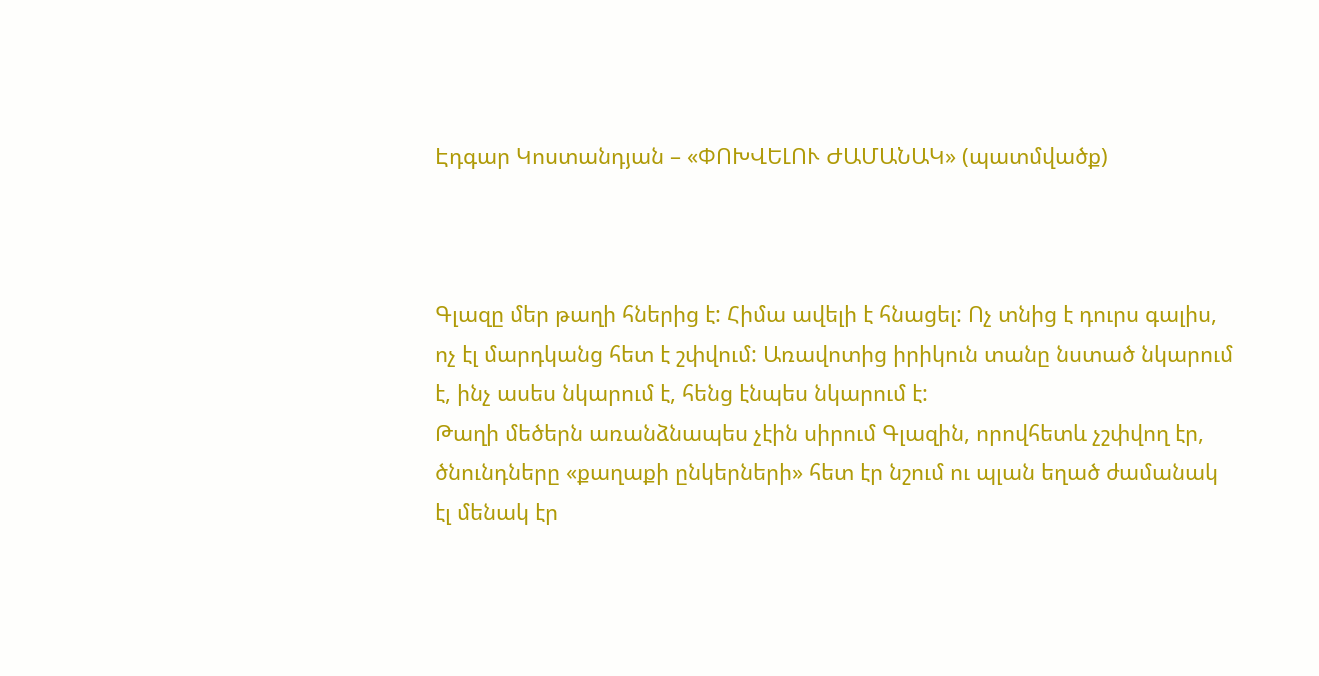Էդգար Կոստանդյան – «ՓՈԽՎԵԼՈՒ ԺԱՄԱՆԱԿ» (պատմվածք)



Գլազը մեր թաղի հներից է: Հիմա ավելի է հնացել: Ոչ տնից է դուրս գալիս, ոչ էլ մարդկանց հետ է շփվում: Առավոտից իրիկուն տանը նստած նկարում է, ինչ ասես նկարում է, հենց էնպես նկարում է:
Թաղի մեծերն առանձնապես չէին սիրում Գլազին, որովհետև չշփվող էր, ծնունդները «քաղաքի ընկերների» հետ էր նշում ու պլան եղած ժամանակ էլ մենակ էր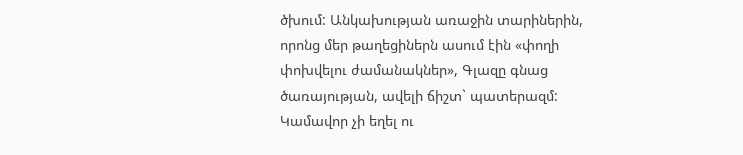ծխում: Անկախության առաջին տարիներին, որոնց մեր թաղեցիներն ասում էին «փողի փոխվելու ժամանակներ», Գլազը գնաց ծառայության, ավելի ճիշտ` պատերազմ: Կամավոր չի եղել ու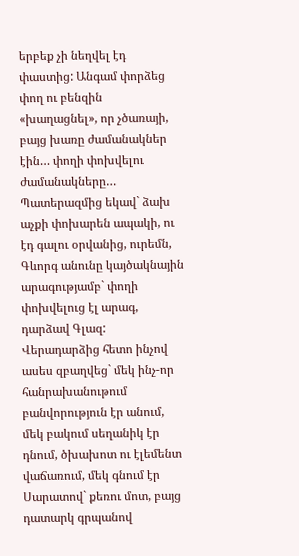երբեք չի նեղվել էդ փաստից: Անգամ փորձեց փող ու բենզին «խաղացնել», որ չծառայի, բայց խառը ժամանակներ էին… փողի փոխվելու ժամանակները… Պատերազմից եկավ` ձախ աչքի փոխարեն ապակի, ու էդ գալու օրվանից, ուրեմն, Գևորգ անունը կայծակնային արագությամբ` փողի փոխվելուց էլ արագ, դարձավ Գլազ: Վերադարձից հետո ինչով ասես զբաղվեց` մեկ ինչ-որ հանրախանութում բանվորություն էր անում, մեկ բակում սեղանիկ էր դնում, ծխախոտ ու էլեմենտ վաճառում, մեկ գնում էր Սարատով` քեռու մոտ, բայց դատարկ գրպանով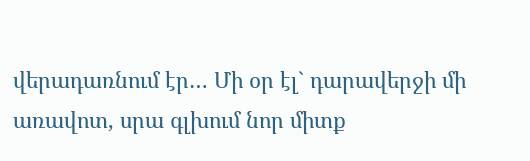վերադառնում էր… Մի օր էլ` դարավերջի մի առավոտ, սրա գլխում նոր միտք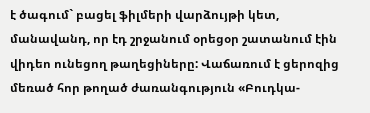է ծագում` բացել ֆիլմերի վարձույթի կետ, մանավանդ, որ էդ շրջանում օրեցօր շատանում էին վիդեո ունեցող թաղեցիները: Վաճառում է ցերոզից մեռած հոր թողած ժառանգություն «Բուդկա-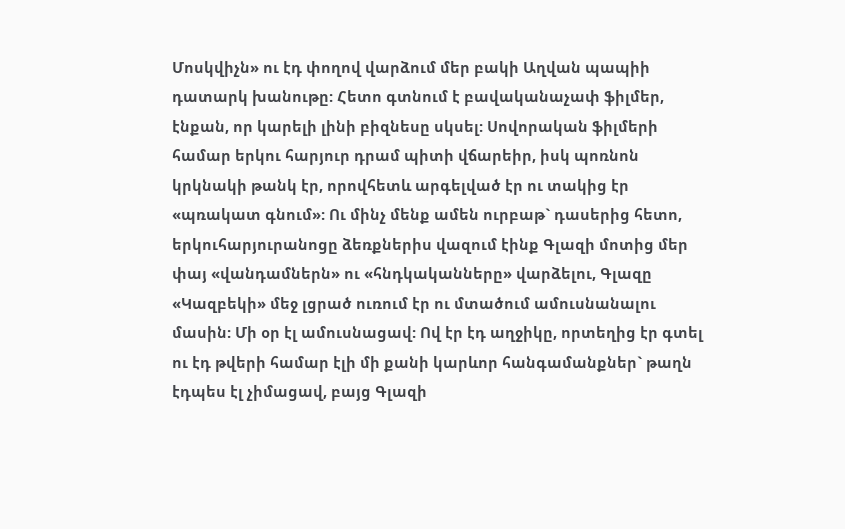Մոսկվիչն» ու էդ փողով վարձում մեր բակի Աղվան պապիի դատարկ խանութը: Հետո գտնում է բավականաչափ ֆիլմեր, էնքան, որ կարելի լինի բիզնեսը սկսել: Սովորական ֆիլմերի համար երկու հարյուր դրամ պիտի վճարեիր, իսկ պոռնոն կրկնակի թանկ էր, որովհետև արգելված էր ու տակից էր «պռակատ գնում»: Ու մինչ մենք ամեն ուրբաթ` դասերից հետո, երկուհարյուրանոցը ձեռքներիս վազում էինք Գլազի մոտից մեր փայ «վանդամներն» ու «հնդկականները» վարձելու, Գլազը «Կազբեկի» մեջ լցրած ուռում էր ու մտածում ամուսնանալու մասին: Մի օր էլ ամուսնացավ: Ով էր էդ աղջիկը, որտեղից էր գտել ու էդ թվերի համար էլի մի քանի կարևոր հանգամանքներ` թաղն էդպես էլ չիմացավ, բայց Գլազի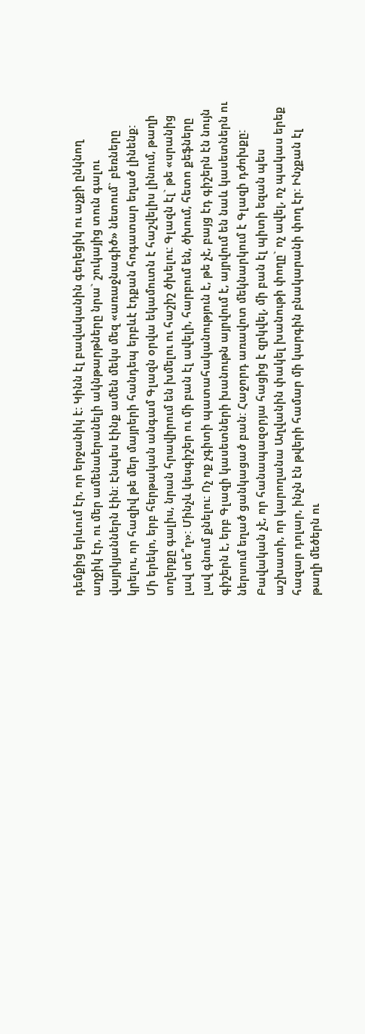դեմքից երևում էր, որ երջանիկ է: Կինն էլ բավականին գեղեցիկ ու աչքի ընկնող աղջիկ էր, ու մեր ամենաերանելի ակնթարթները նրա` շուկայից տուն գալու վայրկյաններն էին: Էնպես էինք ամեն մեկս մեզ «առաջնագիծ» նետում` բեռները կրելու, որ հազիվ թե մեր մայրերի հանդեպ երբևէ էդքան հոգատար եղած լինենք:
Մի երեկո, երբ հերթական անգամ Գլազն օրվա եկամուտն է հաշվելիս լինում, թաղի տղերքը գալիս, նրան հրավիրում են խմելու ու հաշիշ ծխելու: Գլազն էլ` թե «սրանից լավ տե՞ղ»: Մինչև կեսգիշեր ու մի բան էլ ավելի, հարբում են, ծխում, հետո քեֆները լավ գնում քնելու: Ոչ ոք չգիտի պատահականություն է, թե չէ, բայց էդ գիշերն էն նույն գիշերն է, երբ Գլազի կասետների խանութն այրվում է, այրվում են նաև կասետներն ու ներսում եղած ցանկացած բան: Հաջորդ առավոտ մեկնարկում է Գլազի դժոխքը: Բավական չէ, որ հանապազօրյա հացից է զրկվել, մի բան էլ պիտի եզան պես աշխատի, որ կարողանա Աղվանին փակել խանութի փողը` ոչ ավել, ոչ պակաս երեք հազար դոլար, ինչն էն թվերի համար մի կարգին բնակարանի փող էր: Ինչքան էլ թաղի մեծերն ու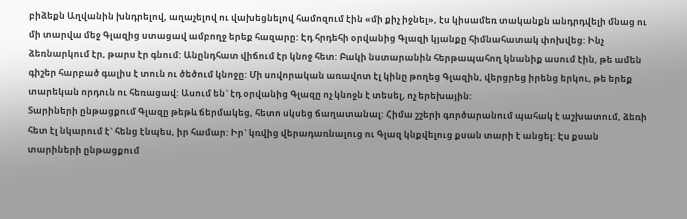բիձեքն Աղվանին խնդրելով, աղաչելով ու վախեցնելով համոզում էին «մի քիչ իջնել», էս կիսամեռ տականքն անդրդվելի մնաց ու մի տարվա մեջ Գլազից ստացավ ամբողջ երեք հազարը: Էդ հրդեհի օրվանից Գլազի կյանքը հիմնահատակ փոխվեց: Ինչ ձեռնարկում էր, թարս էր գնում: Անընդհատ վիճում էր կնոջ հետ: Բակի նստարանին հերթապահող կնանիք ասում էին, թե ամեն գիշեր հարբած գալիս է տուն ու ծեծում կնոջը: Մի սովորական առավոտ էլ կինը թողեց Գլազին, վերցրեց իրենց երկու, թե երեք տարեկան որդուն ու հեռացավ: Ասում են` էդ օրվանից Գլազը ոչ կնոջն է տեսել, ոչ երեխային:
Տարիների ընթացքում Գլազը թեթև ճերմակեց, հետո սկսեց ճաղատանալ: Հիմա շշերի գործարանում պահակ է աշխատում, ձեռի հետ էլ նկարում է` հենց էնպես, իր համար: Իր` կռվից վերադառնալուց ու Գլազ կնքվելուց քսան տարի է անցել: Էս քսան տարիների ընթացքում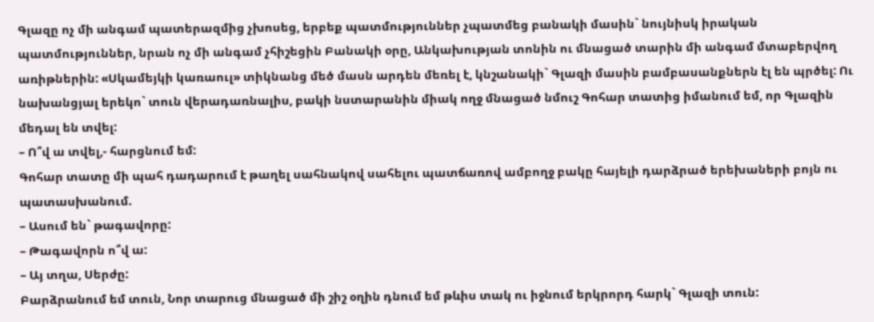Գլազը ոչ մի անգամ պատերազմից չխոսեց, երբեք պատմություններ չպատմեց բանակի մասին` նույնիսկ իրական պատմություններ, նրան ոչ մի անգամ չհիշեցին Բանակի օրը, Անկախության տոնին ու մնացած տարին մի անգամ մտաբերվող առիթներին: «Սկամեյկի կառաուլ» տիկնանց մեծ մասն արդեն մեռել է, կնշանակի` Գլազի մասին բամբասանքներն էլ են պրծել: Ու նախանցյալ երեկո` տուն վերադառնալիս, բակի նստարանին միակ ողջ մնացած նմուշ Գոհար տատից իմանում եմ, որ Գլազին մեդալ են տվել:
– Ո՞վ ա տվել,- հարցնում եմ:
Գոհար տատը մի պահ դադարում է թաղել սահնակով սահելու պատճառով ամբողջ բակը հայելի դարձրած երեխաների բոյն ու պատասխանում.
– Ասում են` թագավորը:
– Թագավորն ո՞վ ա:
– Այ տղա, Սերժը:
Բարձրանում եմ տուն, Նոր տարուց մնացած մի շիշ օղին դնում եմ թևիս տակ ու իջնում երկրորդ հարկ` Գլազի տուն: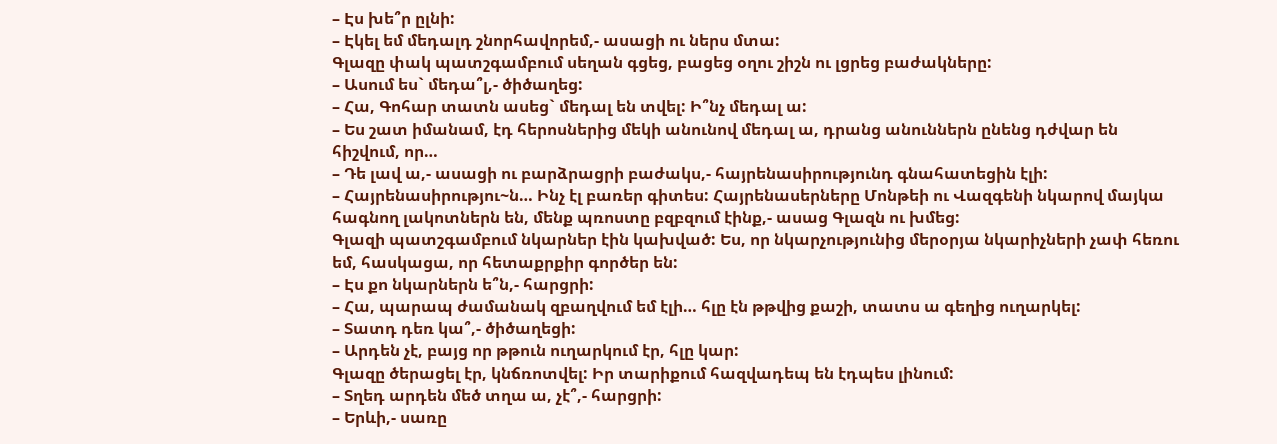– Էս խե՞ր ըլնի:
– Էկել եմ մեդալդ շնորհավորեմ,- ասացի ու ներս մտա:
Գլազը փակ պատշգամբում սեղան գցեց, բացեց օղու շիշն ու լցրեց բաժակները:
– Ասում ես` մեդա՞լ,- ծիծաղեց:
– Հա, Գոհար տատն ասեց` մեդալ են տվել: Ի՞նչ մեդալ ա:
– Ես շատ իմանամ, էդ հերոսներից մեկի անունով մեդալ ա, դրանց անուններն ընենց դժվար են հիշվում, որ…
– Դե լավ ա,- ասացի ու բարձրացրի բաժակս,- հայրենասիրությունդ գնահատեցին էլի:
– Հայրենասիրությու~ն… Ինչ էլ բառեր գիտես: Հայրենասերները Մոնթեի ու Վազգենի նկարով մայկա հագնող լակոտներն են, մենք պռոստը բզբզում էինք,- ասաց Գլազն ու խմեց:
Գլազի պատշգամբում նկարներ էին կախված: Ես, որ նկարչությունից մերօրյա նկարիչների չափ հեռու եմ, հասկացա, որ հետաքրքիր գործեր են:
– Էս քո նկարներն ե՞ն,- հարցրի:
– Հա, պարապ ժամանակ զբաղվում եմ էլի… հլը էն թթվից քաշի, տատս ա գեղից ուղարկել:
– Տատդ դեռ կա՞,- ծիծաղեցի:
– Արդեն չէ, բայց որ թթուն ուղարկում էր, հլը կար:
Գլազը ծերացել էր, կնճռոտվել: Իր տարիքում հազվադեպ են էդպես լինում:
– Տղեդ արդեն մեծ տղա ա, չէ՞,- հարցրի:
– Երևի,- սառը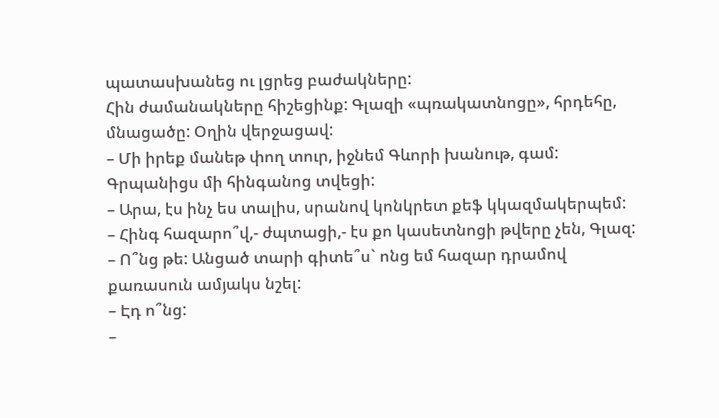պատասխանեց ու լցրեց բաժակները:
Հին ժամանակները հիշեցինք: Գլազի «պռակատնոցը», հրդեհը, մնացածը: Օղին վերջացավ:
– Մի իրեք մանեթ փող տուր, իջնեմ Գևորի խանութ, գամ:
Գրպանիցս մի հինգանոց տվեցի:
– Արա, էս ինչ ես տալիս, սրանով կոնկրետ քեֆ կկազմակերպեմ:
– Հինգ հազարո՞վ,- ժպտացի,- էս քո կասետնոցի թվերը չեն, Գլազ:
– Ո՞նց թե: Անցած տարի գիտե՞ս` ոնց եմ հազար դրամով քառասուն ամյակս նշել:
– Էդ ո՞նց:
–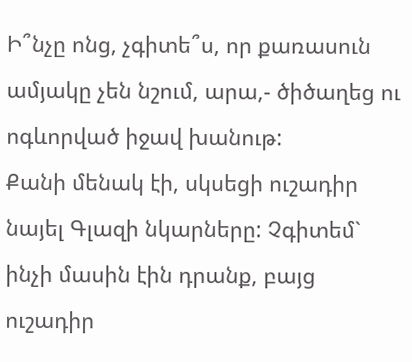Ի՞նչը ոնց, չգիտե՞ս, որ քառասուն ամյակը չեն նշում, արա,- ծիծաղեց ու ոգևորված իջավ խանութ:
Քանի մենակ էի, սկսեցի ուշադիր նայել Գլազի նկարները: Չգիտեմ` ինչի մասին էին դրանք, բայց ուշադիր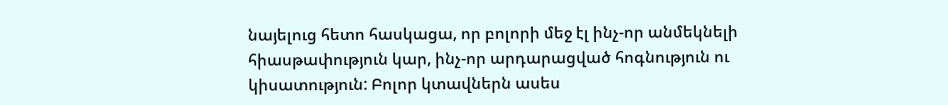նայելուց հետո հասկացա, որ բոլորի մեջ էլ ինչ-որ անմեկնելի հիասթափություն կար, ինչ-որ արդարացված հոգնություն ու կիսատություն: Բոլոր կտավներն ասես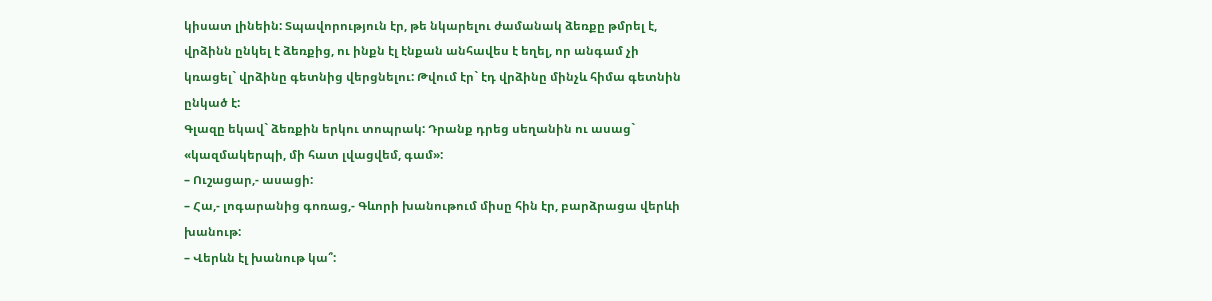կիսատ լինեին: Տպավորություն էր, թե նկարելու ժամանակ ձեռքը թմրել է, վրձինն ընկել է ձեռքից, ու ինքն էլ էնքան անհավես է եղել, որ անգամ չի կռացել` վրձինը գետնից վերցնելու: Թվում էր` էդ վրձինը մինչև հիմա գետնին ընկած է:
Գլազը եկավ` ձեռքին երկու տոպրակ: Դրանք դրեց սեղանին ու ասաց` «կազմակերպի, մի հատ լվացվեմ, գամ»:
– Ուշացար,- ասացի:
– Հա,- լոգարանից գոռաց,- Գևորի խանութում միսը հին էր, բարձրացա վերևի խանութ:
– Վերևն էլ խանութ կա՞: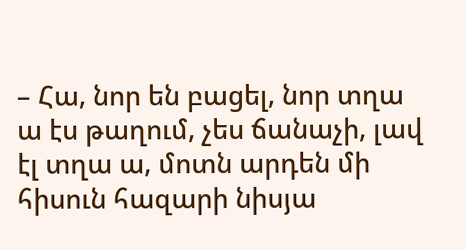– Հա, նոր են բացել, նոր տղա ա էս թաղում, չես ճանաչի, լավ էլ տղա ա, մոտն արդեն մի հիսուն հազարի նիսյա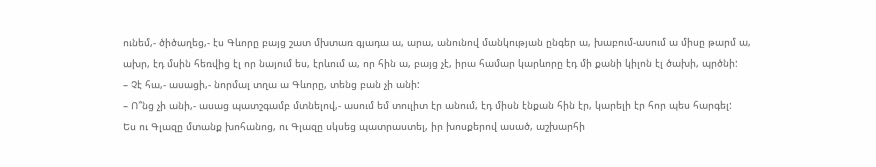ունեմ,- ծիծաղեց,- էս Գևորը բայց շատ մխտառ գյադա ա, արա, անունով մանկության ընգեր ա, խաբում-ասում ա միսը թարմ ա, ախր, էդ մսին հեռվից էլ որ նայում ես, էրևում ա, որ հին ա, բայց չէ, իրա համար կարևորը էդ մի քանի կիլոն էլ ծախի, պրծնի:
– Չէ հա,- ասացի,- նորմալ տղա ա Գևորը, տենց բան չի անի:
– Ո՞նց չի անի,- ասաց պատշգամբ մտնելով,- ասում եմ տուլիտ էր անում, էդ միսն էնքան հին էր, կարելի էր հոր պես հարգել:
Ես ու Գլազը մտանք խոհանոց, ու Գլազը սկսեց պատրաստել, իր խոսքերով ասած, աշխարհի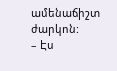ամենաճիշտ ժարկոն:
– Էս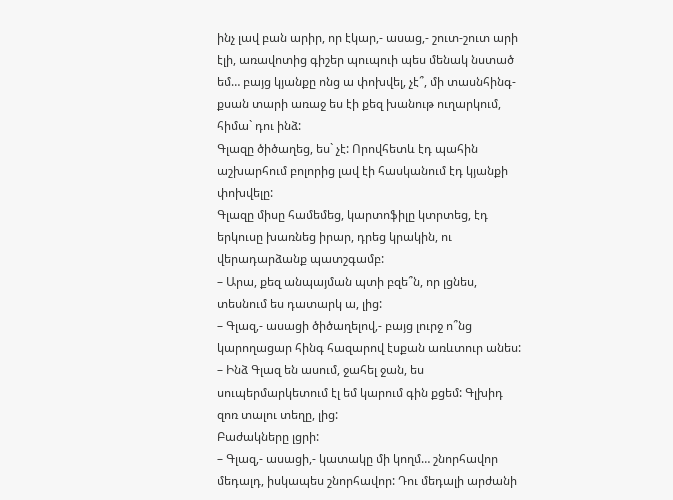ինչ լավ բան արիր, որ էկար,- ասաց,- շուտ-շուտ արի էլի, առավոտից գիշեր պուպուի պես մենակ նստած եմ… բայց կյանքը ոնց ա փոխվել, չէ՞, մի տասնհինգ-քսան տարի առաջ ես էի քեզ խանութ ուղարկում, հիմա` դու ինձ:
Գլազը ծիծաղեց, ես` չէ: Որովհետև էդ պահին աշխարհում բոլորից լավ էի հասկանում էդ կյանքի փոխվելը:
Գլազը միսը համեմեց, կարտոֆիլը կտրտեց, էդ երկուսը խառնեց իրար, դրեց կրակին, ու վերադարձանք պատշգամբ:
– Արա, քեզ անպայման պտի բզե՞ն, որ լցնես, տեսնում ես դատարկ ա, լից:
– Գլազ,- ասացի ծիծաղելով,- բայց լուրջ ո՞նց կարողացար հինգ հազարով էսքան առևտուր անես:
– Ինձ Գլազ են ասում, ջահել ջան, ես սուպերմարկետում էլ եմ կարում գին քցեմ: Գլխիդ զոռ տալու տեղը, լից:
Բաժակները լցրի:
– Գլազ,- ասացի,- կատակը մի կողմ… շնորհավոր մեդալդ, իսկապես շնորհավոր: Դու մեդալի արժանի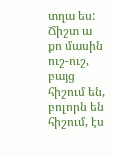տղա ես: Ճիշտ ա քո մասին ուշ-ուշ, բայց հիշում են, բոլորն են հիշում, էս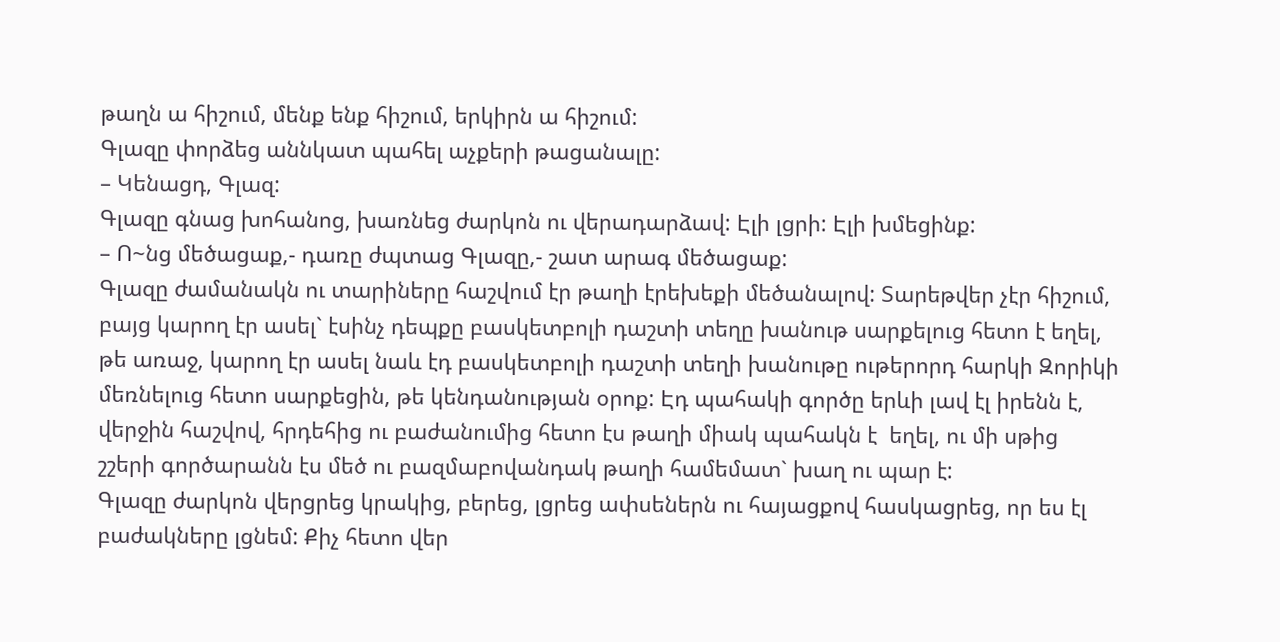թաղն ա հիշում, մենք ենք հիշում, երկիրն ա հիշում:
Գլազը փորձեց աննկատ պահել աչքերի թացանալը:
– Կենացդ, Գլազ:
Գլազը գնաց խոհանոց, խառնեց ժարկոն ու վերադարձավ: Էլի լցրի: Էլի խմեցինք:
– Ո~նց մեծացաք,- դառը ժպտաց Գլազը,- շատ արագ մեծացաք:
Գլազը ժամանակն ու տարիները հաշվում էր թաղի էրեխեքի մեծանալով: Տարեթվեր չէր հիշում, բայց կարող էր ասել` էսինչ դեպքը բասկետբոլի դաշտի տեղը խանութ սարքելուց հետո է եղել, թե առաջ, կարող էր ասել նաև էդ բասկետբոլի դաշտի տեղի խանութը ութերորդ հարկի Զորիկի մեռնելուց հետո սարքեցին, թե կենդանության օրոք: Էդ պահակի գործը երևի լավ էլ իրենն է, վերջին հաշվով, հրդեհից ու բաժանումից հետո էս թաղի միակ պահակն է  եղել, ու մի սթից շշերի գործարանն էս մեծ ու բազմաբովանդակ թաղի համեմատ` խաղ ու պար է:
Գլազը ժարկոն վերցրեց կրակից, բերեց, լցրեց ափսեներն ու հայացքով հասկացրեց, որ ես էլ բաժակները լցնեմ: Քիչ հետո վեր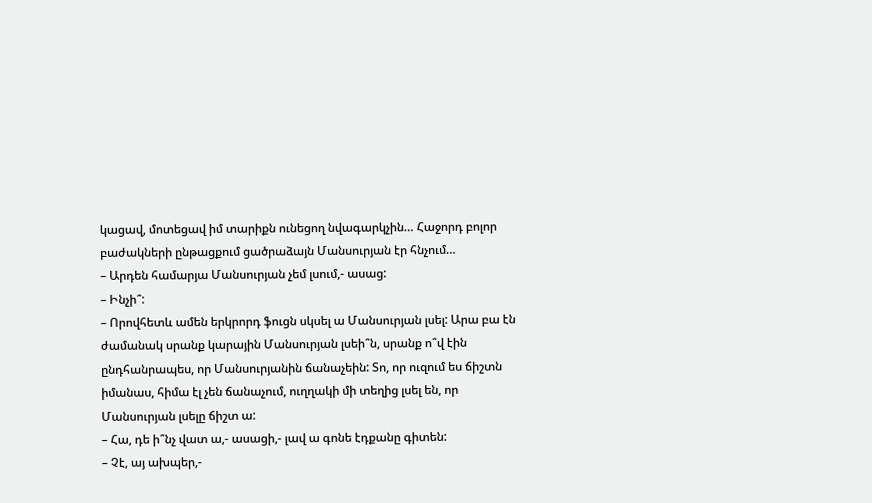կացավ, մոտեցավ իմ տարիքն ունեցող նվագարկչին… Հաջորդ բոլոր բաժակների ընթացքում ցածրաձայն Մանսուրյան էր հնչում…
– Արդեն համարյա Մանսուրյան չեմ լսում,- ասաց:
– Ինչի՞:
– Որովհետև ամեն երկրորդ ֆուցն սկսել ա Մանսուրյան լսել: Արա բա էն ժամանակ սրանք կարային Մանսուրյան լսեի՞ն, սրանք ո՞վ էին ընդհանրապես, որ Մանսուրյանին ճանաչեին: Տո, որ ուզում ես ճիշտն իմանաս, հիմա էլ չեն ճանաչում, ուղղակի մի տեղից լսել են, որ Մանսուրյան լսելը ճիշտ ա:
– Հա, դե ի՞նչ վատ ա,- ասացի,- լավ ա գոնե էդքանը գիտեն:
– Չէ, այ ախպեր,-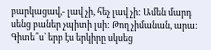բարկացավ,- լավ չի, հեչ լավ չի: Ամեն մարդ սենց բաներ չպիտի լսի: Թող չիմանան, արա: Գիտե՞ս` երբ էս երկիրը սկսեց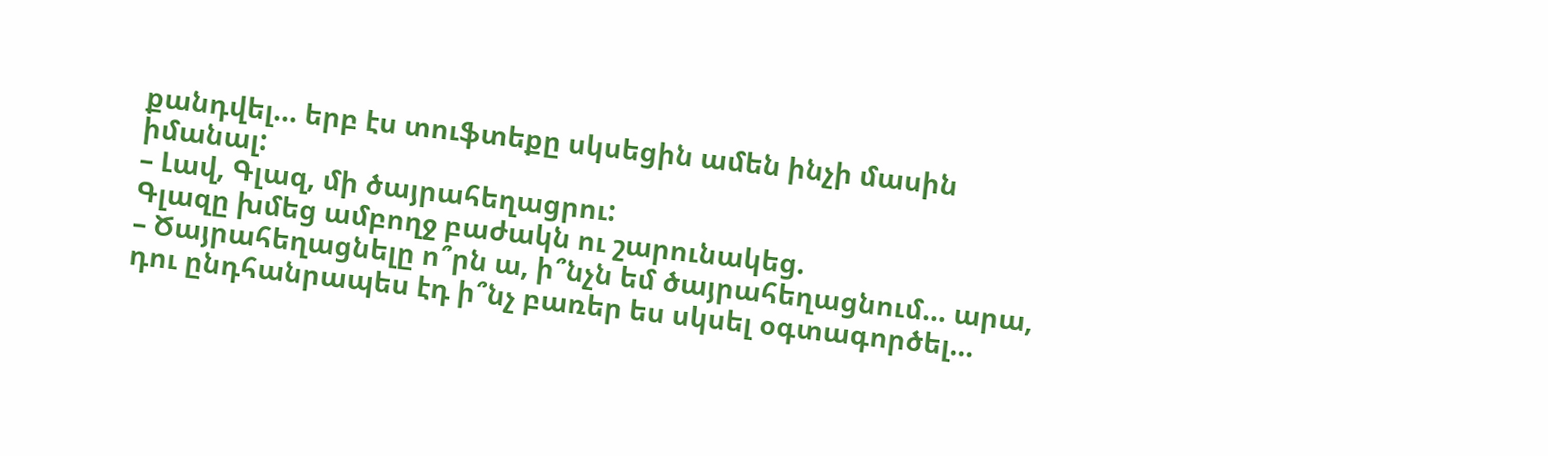քանդվել… երբ էս տուֆտեքը սկսեցին ամեն ինչի մասին իմանալ:
– Լավ, Գլազ, մի ծայրահեղացրու:
Գլազը խմեց ամբողջ բաժակն ու շարունակեց.
– Ծայրահեղացնելը ո՞րն ա, ի՞նչն եմ ծայրահեղացնում… արա, դու ընդհանրապես էդ ի՞նչ բառեր ես սկսել օգտագործել…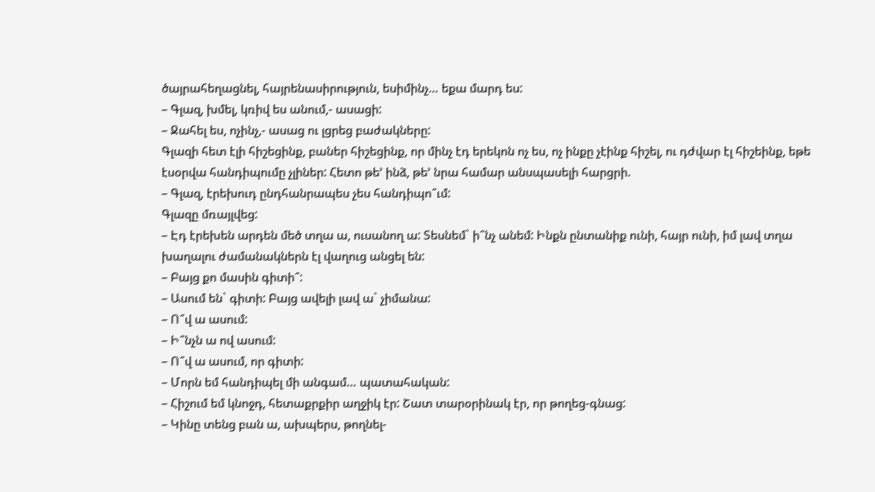ծայրահեղացնել, հայրենասիրություն, եսիմինչ… եքա մարդ ես:
– Գլազ, խմել, կռիվ ես անում,- ասացի:
– Ջահել ես, ոչինչ,- ասաց ու լցրեց բաժակները:
Գլազի հետ էլի հիշեցինք, բաներ հիշեցինք, որ մինչ էդ երեկոն ոչ ես, ոչ ինքը չէինք հիշել, ու դժվար էլ հիշեինք, եթե էսօրվա հանդիպումը չլիներ: Հետո թե’ ինձ, թե’ նրա համար անսպասելի հարցրի.
– Գլազ, էրեխուդ ընդհանրապես չես հանդիպո՞ւմ:
Գլազը մռայլվեց:
– Էդ էրեխեն արդեն մեծ տղա ա, ուսանող ա: Տեսնեմ` ի՞նչ անեմ: Ինքն ընտանիք ունի, հայր ունի, իմ լավ տղա խաղալու ժամանակներն էլ վաղուց անցել են:
– Բայց քո մասին գիտի՞:
– Ասում են` գիտի: Բայց ավելի լավ ա` չիմանա:
– Ո՞վ ա ասում:
– Ի՞նչն ա ով ասում:
– Ո՞վ ա ասում, որ գիտի:
– Մորն եմ հանդիպել մի անգամ… պատահական:
– Հիշում եմ կնոջդ, հետաքրքիր աղջիկ էր: Շատ տարօրինակ էր, որ թողեց-գնաց:
– Կինը տենց բան ա, ախպերս, թողնել-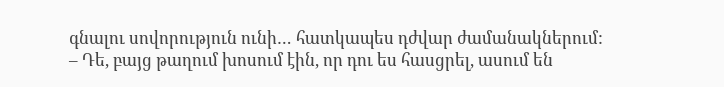գնալու սովորություն ունի… հատկապես դժվար ժամանակներում:
– Դե, բայց թաղում խոսում էին, որ դու ես հասցրել, ասում են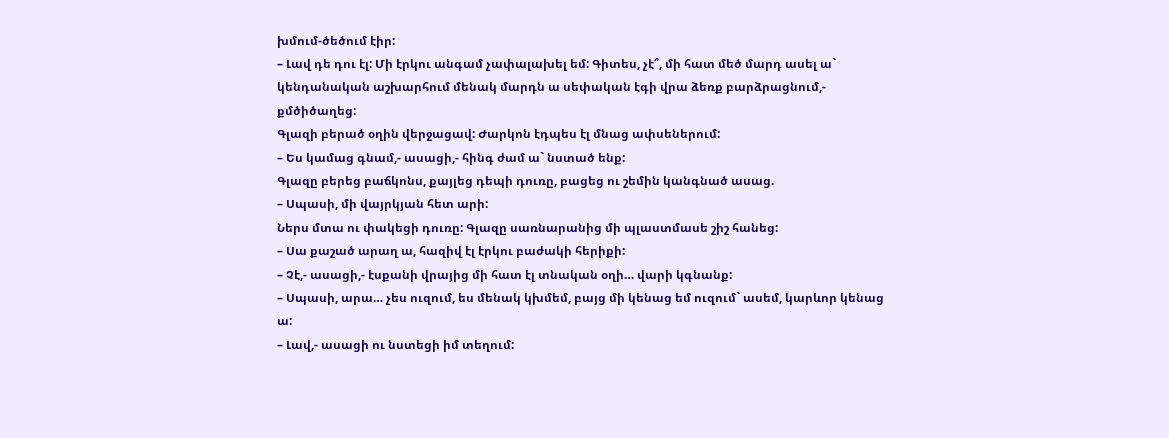խմում-ծեծում էիր:
– Լավ դե դու էլ: Մի էրկու անգամ չափալախել եմ: Գիտես, չէ՞, մի հատ մեծ մարդ ասել ա` կենդանական աշխարհում մենակ մարդն ա սեփական էգի վրա ձեռք բարձրացնում,- քմծիծաղեց:
Գլազի բերած օղին վերջացավ: Ժարկոն էդպես էլ մնաց ափսեներում:
– Ես կամաց գնամ,- ասացի,- հինգ ժամ ա` նստած ենք:
Գլազը բերեց բաճկոնս, քայլեց դեպի դուռը, բացեց ու շեմին կանգնած ասաց.
– Սպասի, մի վայրկյան հետ արի:
Ներս մտա ու փակեցի դուռը: Գլազը սառնարանից մի պլաստմասե շիշ հանեց:
– Սա քաշած արաղ ա, հազիվ էլ էրկու բաժակի հերիքի:
– Չէ,- ասացի,- էսքանի վրայից մի հատ էլ տնական օղի… վարի կգնանք:
– Սպասի, արա… չես ուզում, ես մենակ կխմեմ, բայց մի կենաց եմ ուզում` ասեմ, կարևոր կենաց ա:
– Լավ,- ասացի ու նստեցի իմ տեղում: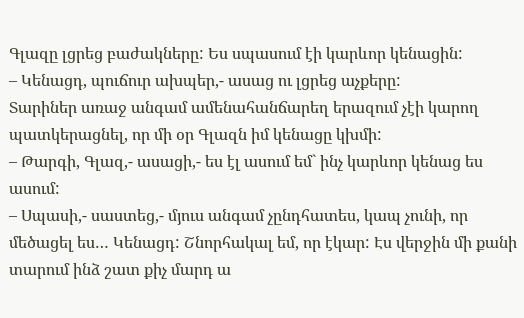Գլազը լցրեց բաժակները: Ես սպասում էի կարևոր կենացին:
– Կենացդ, պուճուր ախպեր,- ասաց ու լցրեց աչքերը:
Տարիներ առաջ անգամ ամենահանճարեղ երազում չէի կարող պատկերացնել, որ մի օր Գլազն իմ կենացը կխմի:
– Թարգի, Գլազ,- ասացի,- ես էլ ասում եմ` ինչ կարևոր կենաց ես ասում:
– Սպասի,- սաստեց,- մյուս անգամ չընդհատես, կապ չունի, որ մեծացել ես… Կենացդ: Շնորհակալ եմ, որ էկար: Էս վերջին մի քանի տարում ինձ շատ քիչ մարդ ա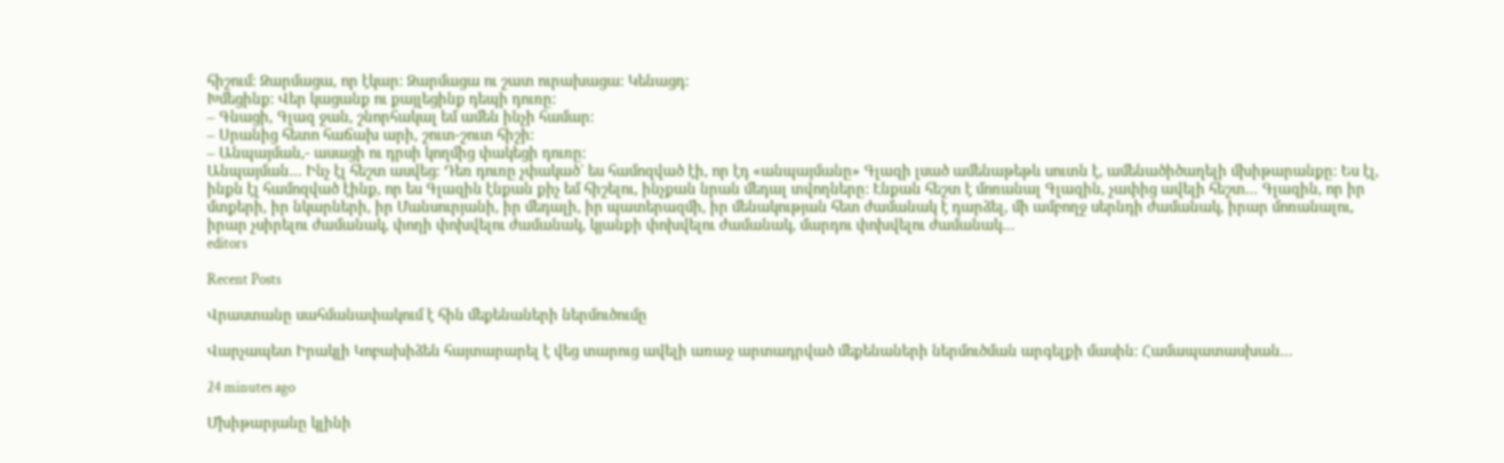հիշում: Զարմացա, որ էկար: Զարմացա ու շատ ուրախացա: Կենացդ:
Խմեցինք: Վեր կացանք ու քայլեցինք դեպի դուռը:
– Գնացի, Գլազ ջան, շնորհակալ եմ ամեն ինչի համար:
– Սրանից հետո հաճախ արի, շուտ-շուտ հիշի:
– Անպայման,- ասացի ու դրսի կողմից փակեցի դուռը:
Անպայման… Ինչ էլ հեշտ ասվեց: Դեռ դուռը չփակած` ես համոզված էի, որ էդ «անպայմանը» Գլազի լսած ամենաթեթև սուտն է, ամենածիծաղելի մխիթարանքը: Ես էլ, ինքն էլ համոզված էինք, որ ես Գլազին էնքան քիչ եմ հիշելու, ինչքան նրան մեդալ տվողները: Էնքան հեշտ է մոռանալ Գլազին, չափից ավելի հեշտ… Գլազին, որ իր մտքերի, իր նկարների, իր Մանսուրյանի, իր մեդալի, իր պատերազմի, իր մենակության հետ ժամանակ է դարձել, մի ամբողջ սերնդի ժամանակ, իրար մոռանալու, իրար չսիրելու ժամանակ, փողի փոխվելու ժամանակ, կյանքի փոխվելու ժամանակ, մարդու փոխվելու ժամանակ…
editors

Recent Posts

Վրաստանը սահմանափակում է հին մեքենաների ներմուծումը

Վարչապետ Իրակլի Կոբախիձեն հայտարարել է վեց տարուց ավելի առաջ արտադրված մեքենաների ներմուծման արգելքի մասին: Համապատասխան…

24 minutes ago

Մխիթարյանը կլինի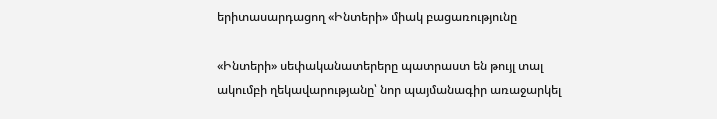երիտասարդացող «Ինտերի» միակ բացառությունը

«Ինտերի» սեփականատերերը պատրաստ են թույլ տալ ակումբի ղեկավարությանը՝ նոր պայմանագիր առաջարկել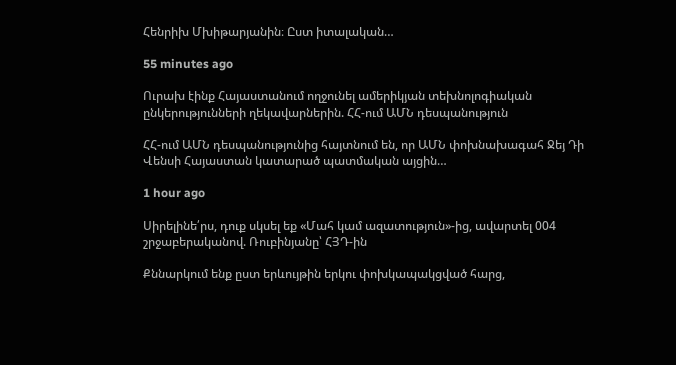Հենրիխ Մխիթարյանին։ Ըստ իտալական…

55 minutes ago

Ուրախ էինք Հայաստանում ողջունել ամերիկյան տեխնոլոգիական ընկերությունների ղեկավարներին. ՀՀ-ում ԱՄՆ դեսպանություն

ՀՀ-ում ԱՄՆ դեսպանությունից հայտնում են, որ ԱՄՆ փոխնախագահ Ջեյ Դի Վենսի Հայաստան կատարած պատմական այցին…

1 hour ago

Սիրելինե՛րս, դուք սկսել եք «Մահ կամ ազատություն»-ից, ավարտել 004 շրջաբերականով. Ռուբինյանը՝ ՀՅԴ-ին

Քննարկում ենք ըստ երևույթին երկու փոխկապակցված հարց,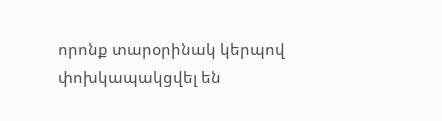որոնք տարօրինակ կերպով փոխկապակցվել են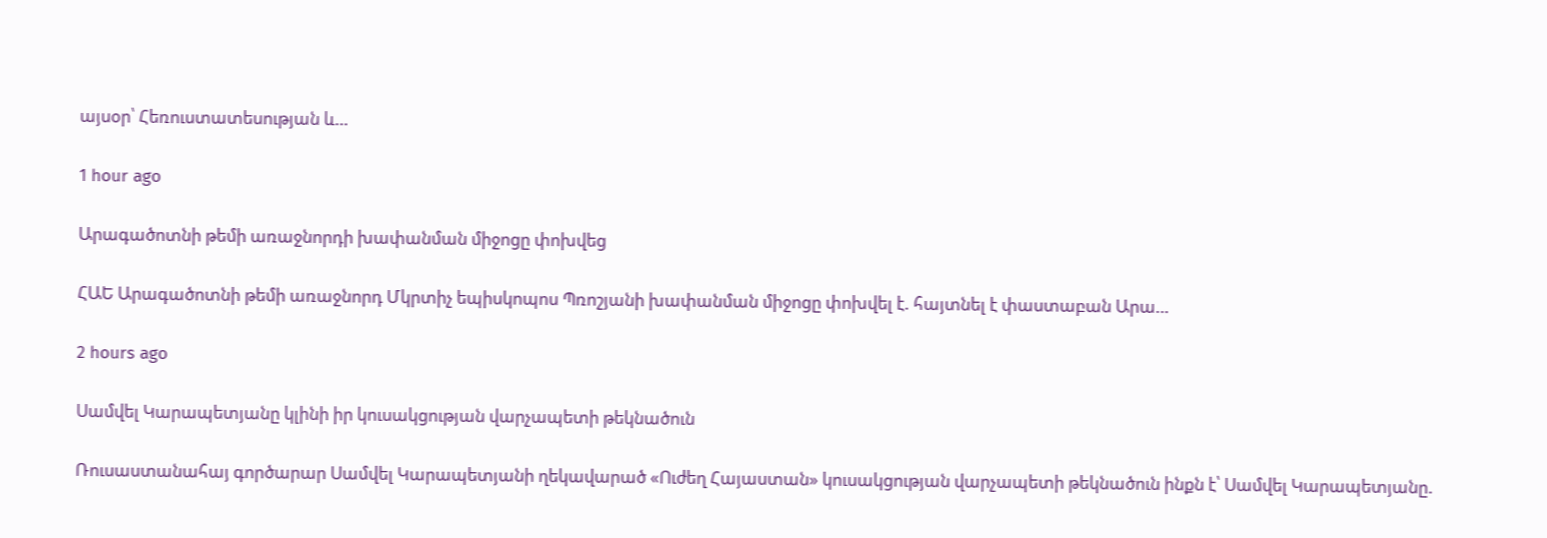այսօր՝ Հեռուստատեսության և…

1 hour ago

Արագածոտնի թեմի առաջնորդի խափանման միջոցը փոխվեց

ՀԱԵ Արագածոտնի թեմի առաջնորդ Մկրտիչ եպիսկոպոս Պռոշյանի խափանման միջոցը փոխվել է. հայտնել է փաստաբան Արա…

2 hours ago

Սամվել Կարապետյանը կլինի իր կուսակցության վարչապետի թեկնածուն

Ռուսաստանահայ գործարար Սամվել Կարապետյանի ղեկավարած «Ուժեղ Հայաստան» կուսակցության վարչապետի թեկնածուն ինքն է՝ Սամվել Կարապետյանը.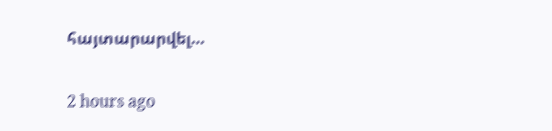հայտարարվել…

2 hours ago